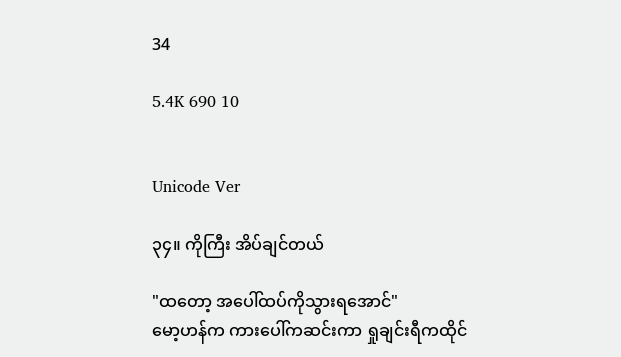34

5.4K 690 10


Unicode Ver

၃၄။ ကိုကြီး အိပ်ချင်တယ်

"ထတော့ အပေါ်ထပ်ကိုသွားရအောင်"
မော့ဟန်က ကားပေါ်ကဆင်းကာ ရှုချင်းရီကထိုင်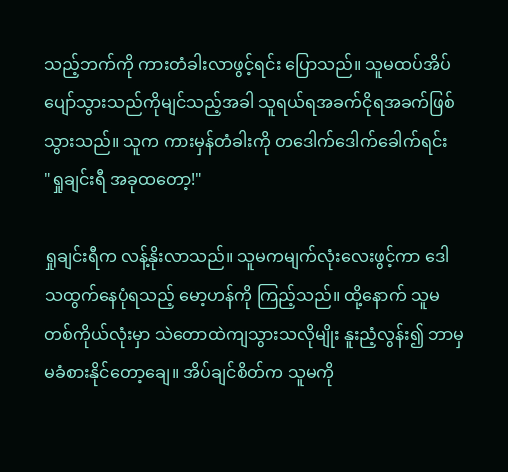သည့်ဘက်ကို ကားတံခါးလာဖွင့်ရင်း ပြောသည်။ သူမထပ်အိပ်ပျော်သွားသည်ကိုမျင်သည့်အခါ သူရယ်ရအခက်ငိုရအခက်ဖြစ်သွားသည်။ သူက ကားမှန်တံခါးကို တဒေါက်ဒေါက်ခေါက်ရင်း
"ရှုချင်းရီ အခုထတော့!"

ရှုချင်းရီက လန့်နိုးလာသည်။ သူမကမျက်လုံးလေးဖွင့်ကာ ဒေါသထွက်နေပုံရသည့် မော့ဟန်ကို ကြည့်သည်။ ထို့နောက် သူမတစ်ကိုယ်လုံးမှာ သဲတောထဲကျသွားသလိုမျိုး နူးညံ့လွန်း၍ ဘာမှမခံစားနိုင်တော့ချေ။ အိပ်ချင်စိတ်က သူမကို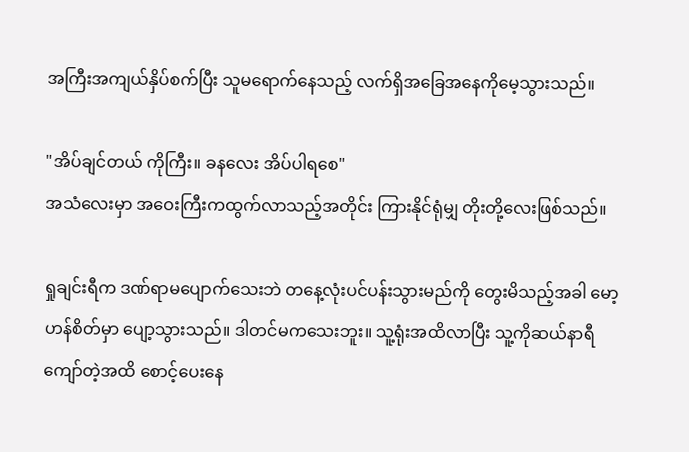အကြီးအကျယ်နှိပ်စက်ပြီး သူမရောက်နေသည့် လက်ရှိအခြေအနေကိုမေ့သွားသည်။

"အိပ်ချင်တယ် ကိုကြီး။ ခနလေး အိပ်ပါရစေ"
အသံလေးမှာ အဝေးကြီးကထွက်လာသည့်အတိုင်း ကြားနိုင်ရုံမျှ တိုးတို့လေးဖြစ်သည်။

ရှုချင်းရီက ဒဏ်ရာမပျောက်သေးဘဲ တနေ့လုံးပင်ပန်းသွားမည်ကို တွေးမိသည့်အခါ မော့ဟန်စိတ်မှာ ပျော့သွားသည်။ ဒါတင်မကသေးဘူး။ သူ့ရုံးအထိလာပြီး သူ့ကိုဆယ်နာရီကျော်တဲ့အထိ စောင့်ပေးနေ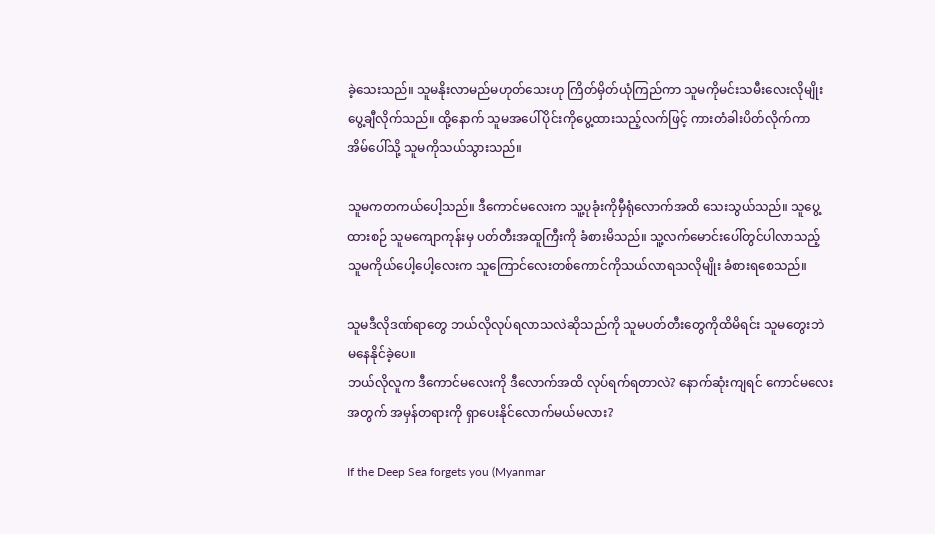ခဲ့သေးသည်။ သူမနိုးလာမည်မဟုတ်သေးဟု ကြိတ်မှိတ်ယုံကြည်ကာ သူမကိုမင်းသမီးလေးလိုမျိုး ပွေ့ချီလိုက်သည်။ ထို့နောက် သူမအပေါ်ပိုင်းကိုပွေ့ထားသည့်လက်ဖြင့် ကားတံခါးပိတ်လိုက်ကာ အိမ်ပေါ်သို့ သူမကိုသယ်သွားသည်။

သူမကတကယ်ပေါ့သည်။ ဒီကောင်မလေးက သူ့ပုခုံးကိုမှီရုံလောက်အထိ သေးသွယ်သည်။ သူပွေ့ထားစဉ် သူမကျောကုန်းမှ ပတ်တီးအထူကြီးကို ခံစားမိသည်။ သူ့လက်မောင်းပေါ်တွင်ပါလာသည့် သူမကိုယ်ပေါ့ပေါ့လေးက သူကြောင်လေးတစ်ကောင်ကိုသယ်လာရသလိုမျိုး ခံစားရစေသည်။

သူမဒီလိုဒဏ်ရာတွေ ဘယ်လိုလုပ်ရလာသလဲဆိုသည်ကို သူမပတ်တီးတွေကိုထိမိရင်း သူမတွေးဘဲ မနေနိုင်ခဲ့ပေ။
ဘယ်လိုလူက ဒီကောင်မလေးကို ဒီလောက်အထိ လုပ်ရက်ရတာလဲ? နောက်ဆုံးကျရင် ကောင်မလေးအတွက် အမှန်တရားကို ရှာပေးနိုင်လောက်မယ်မလား?

If the Deep Sea forgets you (Myanmar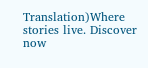Translation)Where stories live. Discover now